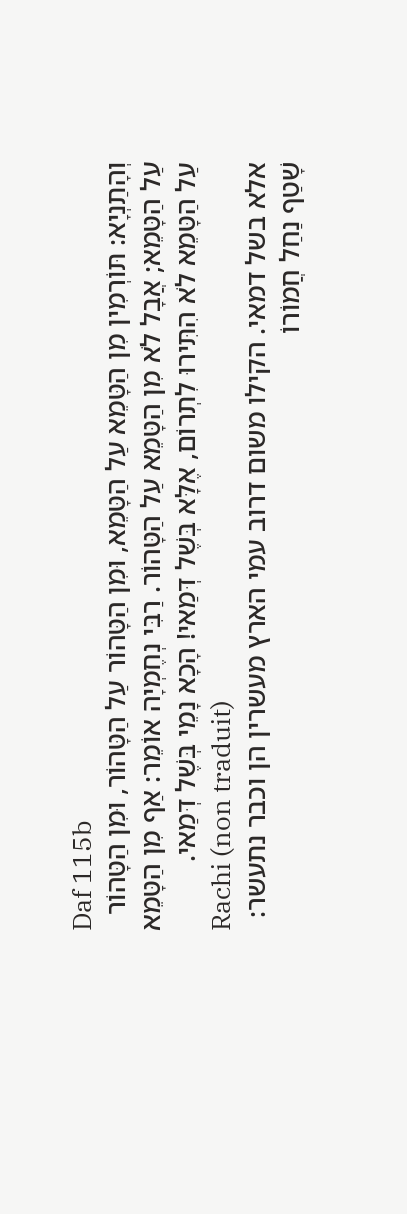Daf 115b
וְהָתַנְיָא: תּוֹרְמִין מִן הַטָּמֵא עַל הַטָּמֵא, וּמִן הַטָּהוֹר עַל הַטָּהוֹר, וּמִן הַטָּהוֹר עַל הַטָּמֵא; אֲבָל לֹא מִן הַטָּמֵא עַל הַטָּהוֹר. רַבִּי נְחֶמְיָה אוֹמֵר: אַף מִן הַטָּמֵא עַל הַטָּמֵא לֹא הִתִּירוּ לִתְרוֹם, אֶלָּא בְּשֶׁל דְּמַאי! הָכָא נָמֵי בְּשֶׁל דְּמַאי.
Rachi (non traduit)
אלא בשל דמאי. הקילו משום דרוב עמי הארץ מעשרין הן וכבר נתעשר:
שָׁטַף נַחַל חֲמוֹרוֹ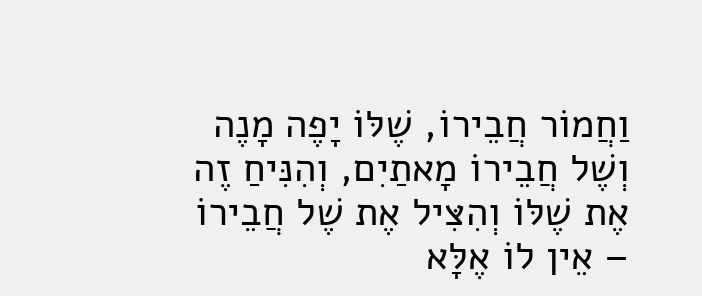וַחֲמוֹר חֲבֵירוֹ, שֶׁלּוֹ יָפֶה מָנֶה וְשֶׁל חֲבֵירוֹ מָאתַיִם, וְהִנִּיחַ זֶה אֶת שֶׁלּוֹ וְהִצִּיל אֶת שֶׁל חֲבֵירוֹ – אֵין לוֹ אֶלָּא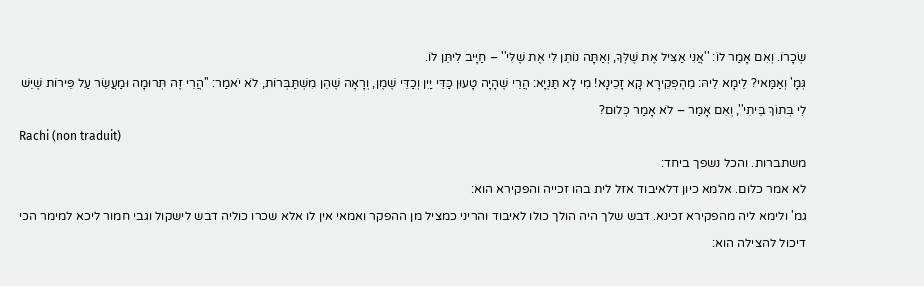שְׂכָרוֹ. וְאִם אָמַר לוֹ: ''אֲנִי אַצִּיל אֶת שֶׁלְּךָ, וְאַתָּה נוֹתֵן לִי אֶת שֶׁלִּי'' – חַיָּיב לִיתֵּן לוֹ.
גְּמָ' וְאַמַּאי? לֵימָא לֵיהּ: מֵהֶפְקֵירָא קָא זָכֵינָא! מִי לָא תַּנְיָא: הֲרֵי שֶׁהָיָה טָעוּן כַּדֵּי יַיִן וְכַדֵּי שֶׁמֶן, וְרָאָה שֶׁהֵן מִשְׁתַּבְּרוֹת, לֹא יֹאמַר: ''הֲרֵי זֶה תְּרוּמָה וּמַעֲשֵׂר עַל פֵּירוֹת שֶׁיֵּשׁ לִי בְּתוֹךְ בֵּיתִי'', וְאִם אָמַר – לֹא אָמַר כְּלוּם?
Rachi (non traduit)
משתברות. והכל נשפך ביחד:
לא אמר כלום. אלמא כיון דלאיבוד אזל לית בהו זכייה והפקירא הוא:
גמ' ולימא ליה מהפקירא זכינא. דבש שלך היה הולך כולו לאיבוד והריני כמציל מן ההפקר ואמאי אין לו אלא שכרו כוליה דבש לישקול וגבי חמור ליכא למימר הכי דיכול להצילה הוא: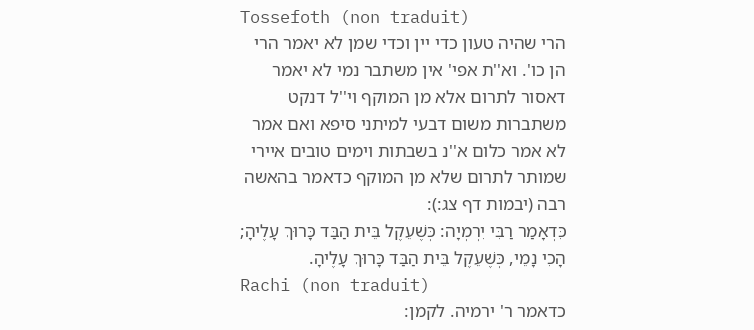Tossefoth (non traduit)
הרי שהיה טעון כדי יין וכדי שמן לא יאמר הרי הן כו'. וא''ת אפי' אין משתבר נמי לא יאמר דאסור לתרום אלא מן המוקף וי''ל דנקט משתברות משום דבעי למיתני סיפא ואם אמר לא אמר כלום א''נ בשבתות וימים טובים איירי שמותר לתרום שלא מן המוקף כדאמר בהאשה רבה (יבמות דף צג:):
כִּדְאָמַר רַבִּי יִרְמְיָה: כְּשֶׁעֵקֶל בֵּית הַבַּד כָּרוּךְ עָלֶיהָ; הָכִי נָמֵי, כְּשֶׁעֵקֶל בֵּית הַבַּד כָּרוּךְ עָלֶיהָ.
Rachi (non traduit)
כדאמר ר' ירמיה. לקמן: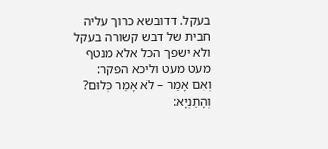בעקל. דדובשא כרוך עליה חבית של דבש קשורה בעקל ולא ישפך הכל אלא מנטף מעט מעט וליכא הפקר:
וְאִם אָמַר – לֹא אָמַר כְּלוּם? וְהָתַנְיָא: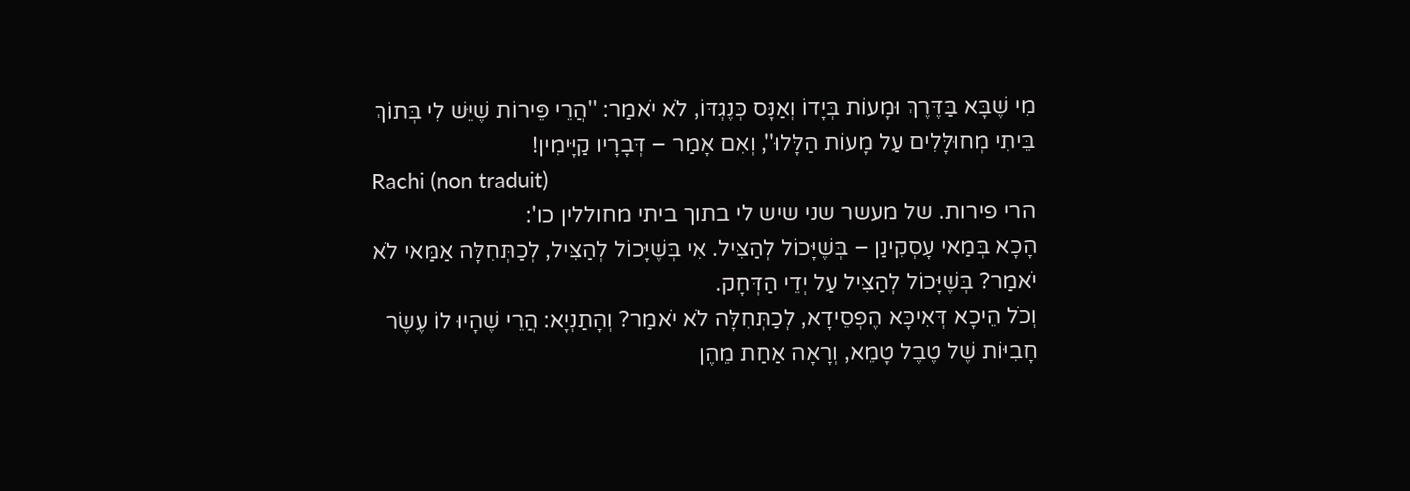מִי שֶׁבָּא בַּדֶּרֶךְ וּמָעוֹת בְּיָדוֹ וְאַנָּס כְּנֶגְדּוֹ, לֹא יֹאמַר: ''הֲרֵי פֵּירוֹת שֶׁיֵּשׁ לִי בְּתוֹךְ בֵּיתִי מְחוּלָּלִים עַל מָעוֹת הַלָּלוּ'', וְאִם אָמַר – דְּבָרָיו קַיָּימִין!
Rachi (non traduit)
הרי פירות. של מעשר שני שיש לי בתוך ביתי מחוללין כו':
הָכָא בְּמַאי עָסְקִינַן – בְּשֶׁיָּכוֹל לְהַצִּיל. אִי בְּשֶׁיָּכוֹל לְהַצִּיל, לְכַתְּחִלָּה אַמַּאי לֹא יֹאמַר? בְּשֶׁיָּכוֹל לְהַצִּיל עַל יְדֵי הַדְּחָק.
וְכֹל הֵיכָא דְּאִיכָּא הֶפְסֵידָא, לְכַתְּחִלָּה לֹא יֹאמַר? וְהָתַנְיָא: הֲרֵי שֶׁהָיוּ לוֹ עֶשֶׂר חָבִיּוֹת שֶׁל טֶבֶל טָמֵא, וְרָאָה אַחַת מֵהֶן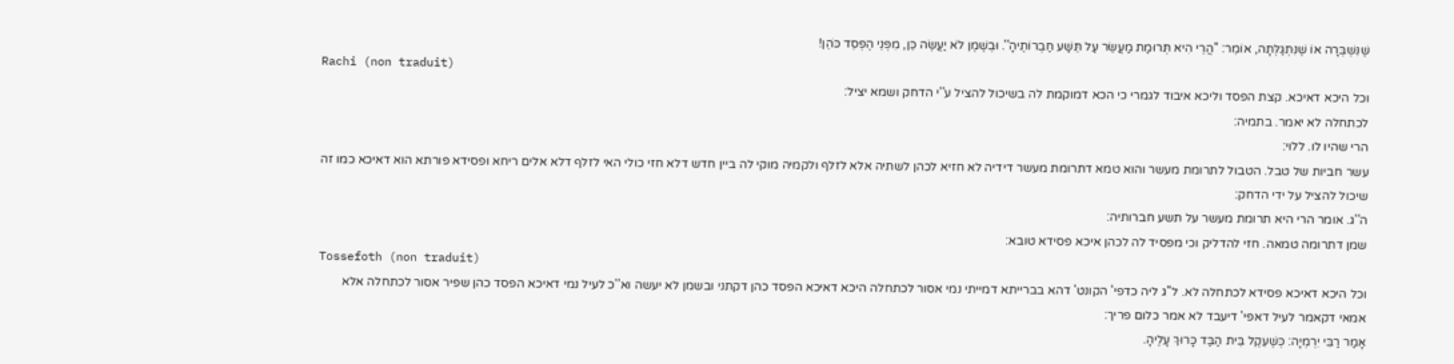שֶׁנִּשְׁבְּרָה אוֹ שֶׁנִּתְגַּלְּתָה, אוֹמֵר: ''הֲרֵי הִיא תְּרוּמַת מַעֲשֵׂר עַל תֵּשַׁע חַבְרוֹתֶיהָ''. וּבְשֶׁמֶן לֹא יַעֲשֶׂה כֵּן, מִפְּנֵי הֶפְסֵד כֹּהֵן!
Rachi (non traduit)
וכל היכא דאיכא. קצת הפסד וליכא איבוד לגמרי כי הכא דמוקמת לה בשיכול להציל ע''י הדחק ושמא יציל:
לכתחלה לא יאמר. בתמיה:
הרי שהיו לו. ללוי:
עשר חביות של טבל. הטבול לתרומת מעשר והוא טמא דתרומת מעשר דידיה לא חזיא לכהן לשתיה אלא לזלף ולקמיה מוקי לה ביין חדש דלא חזי כולי האי לזלף דלא אלים ריחא ופסידא פורתא הוא דאיכא כמו זה שיכול להציל על ידי הדחק:
ה''ג. אומר הרי היא תרומת מעשר על תשע חברותיה:
שמן דתרומה טמאה. חזי להדליק וכי מפסיד לה לכהן איכא פסידא טובא:
Tossefoth (non traduit)
וכל היכא דאיכא פסידא לכתחלה לא. ל''ג ליה כדפי' הקונט' דהא בברייתא דמייתי נמי אסור לכתחלה היכא דאיכא הפסד כהן דקתני ובשמן לא יעשה וא''כ לעיל נמי דאיכא הפסד כהן שפיר אסור לכתחלה אלא אמאי דקאמר לעיל דאפי' דיעבד לא אמר כלום פריך:
אָמַר רַבִּי יִרְמְיָה: כְּשֶׁעֵקֶל בֵּית הַבַּד כָּרוּךְ עָלֶיהָ.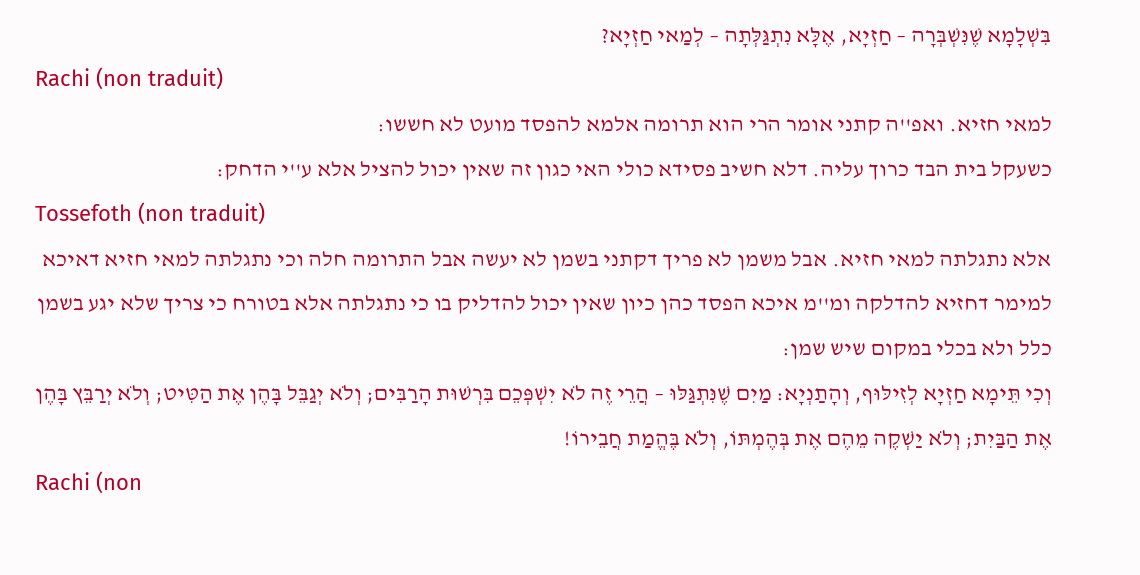בִּשְׁלָמָא שֶׁנִּשְׁבְּרָה – חַזְיָא, אֶלָּא נִתְגַּלְּתָה – לְמַאי חַזְיָא?
Rachi (non traduit)
למאי חזיא. ואפ''ה קתני אומר הרי הוא תרומה אלמא להפסד מועט לא חששו:
כשעקל בית הבד כרוך עליה. דלא חשיב פסידא כולי האי כגון זה שאין יכול להציל אלא ע''י הדחק:
Tossefoth (non traduit)
אלא נתגלתה למאי חזיא. אבל משמן לא פריך דקתני בשמן לא יעשה אבל התרומה חלה וכי נתגלתה למאי חזיא דאיכא למימר דחזיא להדלקה ומ''מ איכא הפסד כהן כיון שאין יכול להדליק בו כי נתגלתה אלא בטורח כי צריך שלא יגע בשמן כלל ולא בכלי במקום שיש שמן:
וְכִי תֵּימָא חַזְיָא לְזִילּוּף, וְהָתַנְיָא: מַיִם שֶׁנִּתְגַּלּוּ – הֲרֵי זֶה לֹא יִשְׁפְּכֵם בִּרְשׁוּת הָרַבִּים; וְלֹא יְגַבֵּל בָּהֶן אֶת הַטִּיט; וְלֹא יְרַבֵּץ בָּהֶן אֶת הַבַּיִת; וְלֹא יַשְׁקֶה מֵהֶם אֶת בְּהֶמְתּוֹ, וְלֹא בֶּהֱמַת חֲבֵירוֹ!
Rachi (non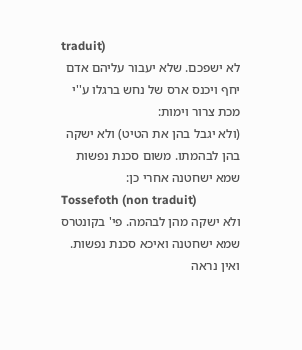traduit)
לא ישפכם. שלא יעבור עליהם אדם יחף ויכנס ארס של נחש ברגלו ע''י מכת צרור וימות:
(ולא יגבל בהן את הטיט) ולא ישקה בהן לבהמתו. משום סכנת נפשות שמא ישחטנה אחרי כן:
Tossefoth (non traduit)
ולא ישקה מהן לבהמה. פי' בקונטרס שמא ישחטנה ואיכא סכנת נפשות. ואין נראה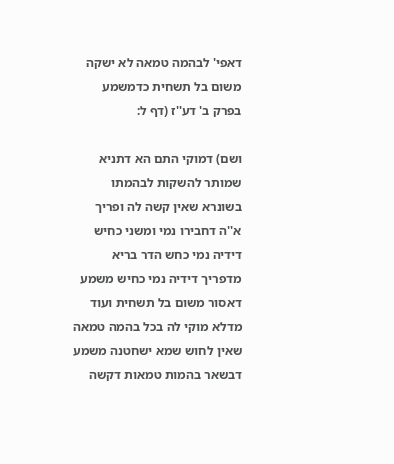דאפי' לבהמה טמאה לא ישקה משום בל תשחית כדמשמע בפרק ב' דע''ז (דף ל:

ושם) דמוקי התם הא דתניא שמותר להשקות לבהמתו בשונרא שאין קשה לה ופריך א''ה דחבירו נמי ומשני כחיש דידיה נמי כחש הדר בריא מדפריך דידיה נמי כחיש משמע דאסור משום בל תשחית ועוד מדלא מוקי לה בכל בהמה טמאה שאין לחוש שמא ישחטנה משמע דבשאר בהמות טמאות דקשה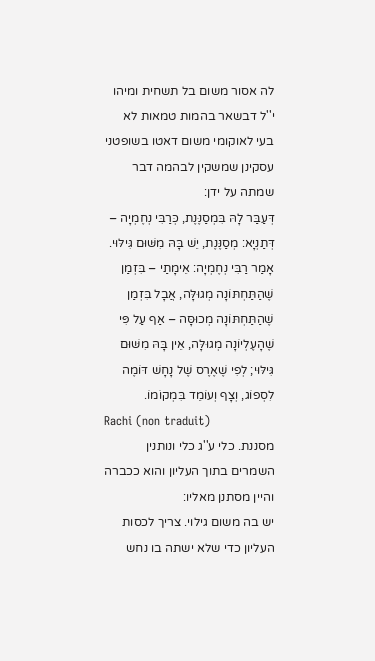לה אסור משום בל תשחית ומיהו י''ל דבשאר בהמות טמאות לא בעי לאוקומי משום דאטו בשופטני עסקינן שמשקין לבהמה דבר שמתה על ידן:
דְּעַבַּר לָהּ בִּמְסַנֶּנֶת, כְּרַבִּי נְחֶמְיָה – דְּתַנְיָא: מְסַנֶּנֶת, יֵשׁ בָּהּ מִשּׁוּם גִּילּוּי. אָמַר רַבִּי נְחֶמְיָה: אֵימָתַי – בִּזְמַן שֶׁהַתַּחְתּוֹנָה מְגוּלָּה, אֲבָל בִּזְמַן שֶׁהַתַּחְתּוֹנָה מְכוּסָּה – אַף עַל פִּי שֶׁהָעֶלְיוֹנָה מְגוּלָּה, אֵין בָּהּ מִשּׁוּם גִּילּוּי; לְפִי שֶׁאֶרֶס שֶׁל נָחָשׁ דּוֹמֶה לִסְפוֹג, וְצָף וְעוֹמֵד בִּמְקוֹמוֹ.
Rachi (non traduit)
מסננת. כלי ע''ג כלי ונותנין השמרים בתוך העליון והוא ככברה והיין מסתנן מאליו:
יש בה משום גילוי. צריך לכסות העליון כדי שלא ישתה בו נחש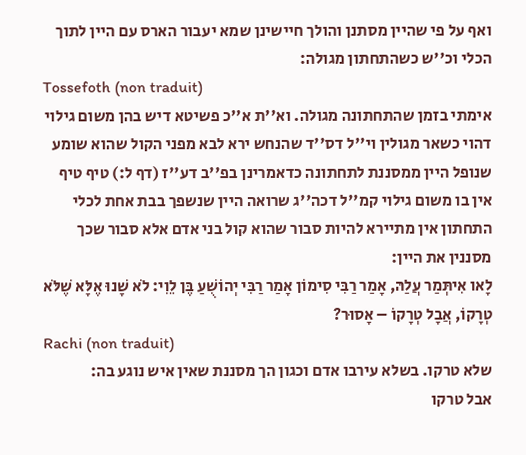ואף על פי שהיין מסתנן והולך חיישינן שמא יעבור הארס עם היין לתוך הכלי וכ''ש כשהתחתון מגולה:
Tossefoth (non traduit)
אימתי בזמן שהתחתונה מגולה. וא''ת א''כ פשיטא דיש בהן משום גילוי דהוי כשאר מגולין וי''ל דס''ד שהנחש ירא לבא מפני הקול שהוא שומע שנופל היין ממסננת לתחתונה כדאמרינן בפ''ב דע''ז (דף ל:) טיף טיף אין בו משום גילוי קמ''ל דכה''ג שרואה היין שנשפך בבת אחת לכלי התחתון אין מתיירא להיות סבור שהוא קול בני אדם אלא סבור שכך מסננין את היין:
לָאו אִיתְּמַר עֲלַהּ, אָמַר רַבִּי סִימוֹן אָמַר רַבִּי יְהוֹשֻׁעַ בֶּן לֵוִי: לֹא שָׁנוּ אֶלָּא שֶׁלֹּא טְרָקוֹ, אֲבָל טְרָקוֹ – אָסוּר?
Rachi (non traduit)
שלא טרקו. בשלא עירבו אדם וכגון הך מסננת שאין איש נוגע בה:
אבל טרקו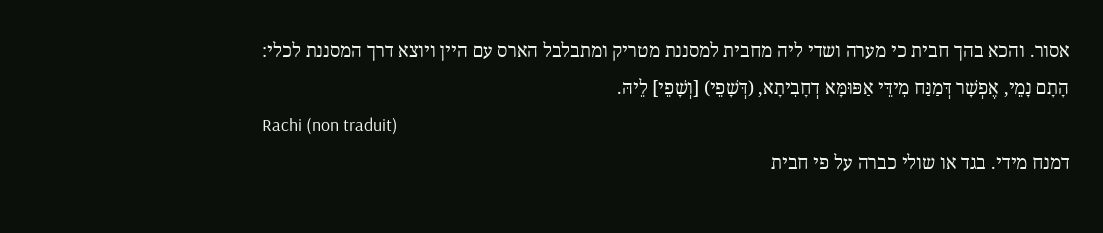אסור. והכא בהך חבית כי מערה ושדי ליה מחבית למסננת מטריק ומתבלבל הארס עם היין ויוצא דרך המסננת לכלי:
הָתָם נָמֵי, אֶפְשָׁר דְּמַנַּח מִידֵּי אַפּוּמָּא דְחָבִיתָא, (דְּשָׁפֵי) [וְשָׁפֵי] לֵיהּ.
Rachi (non traduit)
דמנח מידי. בגד או שולי כברה על פי חבית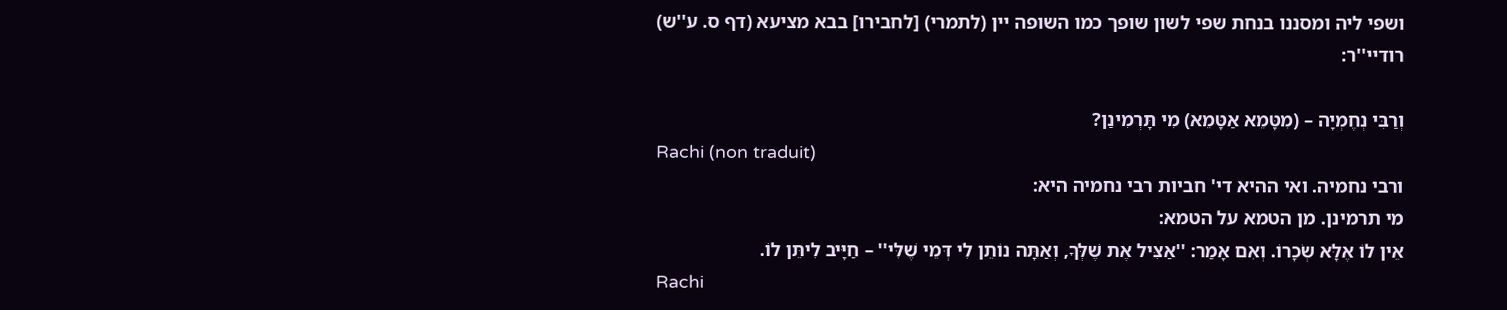ושפי ליה ומסננו בנחת שפי לשון שופך כמו השופה יין (לתמרי) [לחבירו] בבא מציעא (דף ס. ע''ש) רודיי''ר:

וְרַבִּי נְחֶמְיָה – (מִטָּמֵא אַטָּמֵא) מִי תָּרְמִינַן?
Rachi (non traduit)
ורבי נחמיה. ואי ההיא די' חביות רבי נחמיה היא:
מי תרמינן. מן הטמא על הטמא:
אֵין לוֹ אֶלָּא שְׂכָרוֹ. וְאִם אָמַר: ''אַצִּיל אֶת שֶׁלְּךָ, וְאַתָּה נוֹתֵן לִי דְּמֵי שֶׁלִּי'' – חַיָּיב לִיתֵּן לוֹ.
Rachi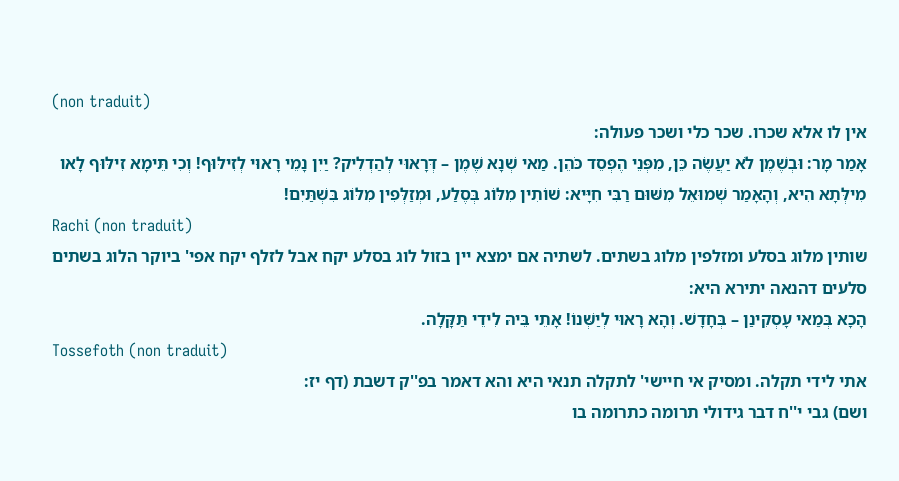(non traduit)
אין לו אלא שכרו. שכר כלי ושכר פעולה:
אָמַר מָר: וּבְשֶׁמֶן לֹא יַעֲשֶׂה כֵּן, מִפְּנֵי הֶפְסֵד כֹּהֵן. מַאי שְׁנָא שֶׁמֶן – דְּרָאוּי לְהַדְלִיק? יַיִן נָמֵי רָאוּי לְזִילּוּף! וְכִי תֵּימָא זִילּוּף לָאו מִילְּתָא הִיא, וְהָאָמַר שְׁמוּאֵל מִשּׁוּם רַבִּי חִיָּיא: שׁוֹתִין מִלּוֹג בְּסֶלַע, וּמְזַלְּפִין מִלּוֹג בִּשְׁתַּיִם!
Rachi (non traduit)
שותין מלוג בסלע ומזלפין מלוג בשתים. לשתיה אם ימצא יין בזול לוג בסלע יקח אבל לזלף יקח אפי' ביוקר הלוג בשתים סלעים דהנאה יתירא היא:
הָכָא בְּמַאי עָסְקִינַן – בְּחָדָשׁ. וְהָא רָאוּי לְיַשְּׁנוֹ! אָתֵי בֵּיהּ לִידֵי תַּקָּלָה.
Tossefoth (non traduit)
אתי לידי תקלה. ומסיק אי חיישי' לתקלה תנאי היא והא דאמר בפ''ק דשבת (דף יז:
ושם) גבי י''ח דבר גידולי תרומה כתרומה בו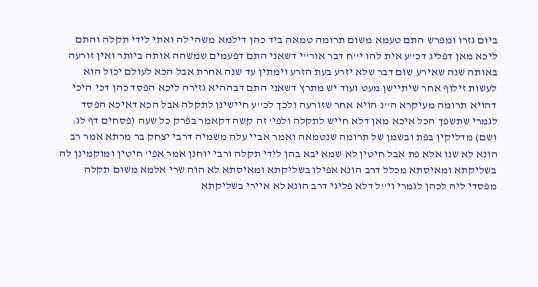ביום גזרו ומפרש התם טעמא משום תרומה טמאה ביד כהן דילמא משהי לה ואתי לידי תקלה והתם ליכא מאן דפליג דכ''ע אית להו י''ח דבר אור''י דשאני התם דפעמים שמשהה אותה ביותר ואין זורעה באותה שנה שאירע שום דבר שלא יזרע בעת הזרע וימתין עד שנה אחרת אבל הכא לעולם יכול הוא לעשות זילוף אחר שיתיישן מעט ועוד יש מתרץ דשאני התם דבההיא גזירה ליכא הפסד כהן דכי היכי דהויא תרומה מעיקרא ה''נ הויא אחר שזורעה ולכך לכ''ע חיישינן לתקלה אבל הכא דאיכא הפסד לגמרי שתשפך הכל איכא מאן דלא חייש לתקלה ולפי' זה קשה דקאמר בפרק כל שעה (פסחים דף לג: ושם) מדליקין בפת ובשמן של תרומה שנטמאה ואמר אביי עלה משמיה דרבי יצחק בר מרתא אמר רב הונא לא שנו אלא פת אבל חיטין לא שמא יבא בהן לידי תקלה ורבי יוחנן אמר אפי' חיטין ומוקמינן לה בשליקתא ומאיסתא מכלל דרב הונא אפילו בשליקתא ומאיסתא לא הוה שרי אלמא משום תקלה מפסדי ליה לכהן לגמרי וי''ל דלא פליגי דרב הונא לא איירי בשליקתא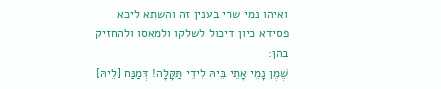ואיהו נמי שרי בענין זה והשתא ליכא פסידא כיון דיכול לשלקו ולמאסו ולהחזיק בהן:
שֶׁמֶן נָמֵי אָתֵי בֵּיהּ לִידֵי תַּקָּלָה! דְּמַנַּח [לֵיהּ]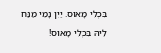בִּכְלִי מָאוּס. יַיִן נָמֵי מַנַּח לֵיהּ בִּכְלִי מָאוּס!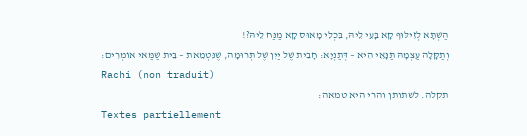הַשְׁתָּא לְזִילּוּף קָא בָּעֵי לֵיהּ, בִּכְלִי מָאוּס קָא מַנַּח לֵיהּ?!
וְתַקָּלָה עַצְמָהּ תַּנָּאֵי הִיא – דְּתַנְיָא: חָבִית שֶׁל יַיִן שֶׁל תְּרוּמָה, שֶׁנִּטְמֵאת – בֵּית שַׁמַּאי אוֹמְרִים:
Rachi (non traduit)
תקלה. לשתותן והרי היא טמאה:
Textes partiellement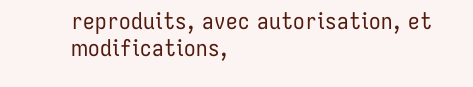reproduits, avec autorisation, et modifications,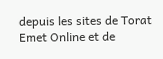depuis les sites de Torat Emet Online et de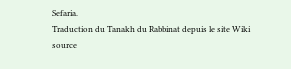Sefaria.
Traduction du Tanakh du Rabbinat depuis le site Wiki source